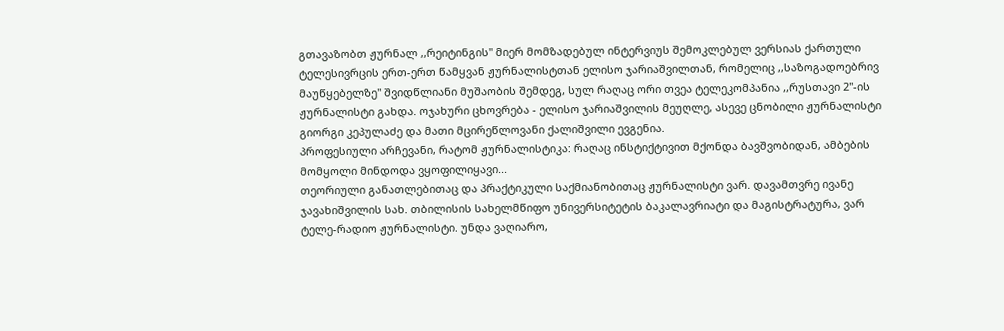გთავაზობთ ჟურნალ ,,რეიტინგის" მიერ მომზადებულ ინტერვიუს შემოკლებულ ვერსიას ქართული ტელესივრცის ერთ-ერთ წამყვან ჟურნალისტთან ელისო ჯარიაშვილთან, რომელიც ,,საზოგადოებრივ მაუწყებელზე" შვიდწლიანი მუშაობის შემდეგ, სულ რაღაც ორი თვეა ტელეკომპანია ,,რუსთავი 2"-ის ჟურნალისტი გახდა. ოჯახური ცხოვრება - ელისო ჯარიაშვილის მეუღლე, ასევე ცნობილი ჟურნალისტი გიორგი კეპულაძე და მათი მცირეწლოვანი ქალიშვილი ევგენია.
პროფესიული არჩევანი, რატომ ჟურნალისტიკა: რაღაც ინსტიქტივით მქონდა ბავშვობიდან, ამბების მომყოლი მინდოდა ვყოფილიყავი...
თეორიული განათლებითაც და პრაქტიკული საქმიანობითაც ჟურნალისტი ვარ. დავამთვრე ივანე ჯავახიშვილის სახ. თბილისის სახელმწიფო უნივერსიტეტის ბაკალავრიატი და მაგისტრატურა, ვარ ტელე-რადიო ჟურნალისტი. უნდა ვაღიარო,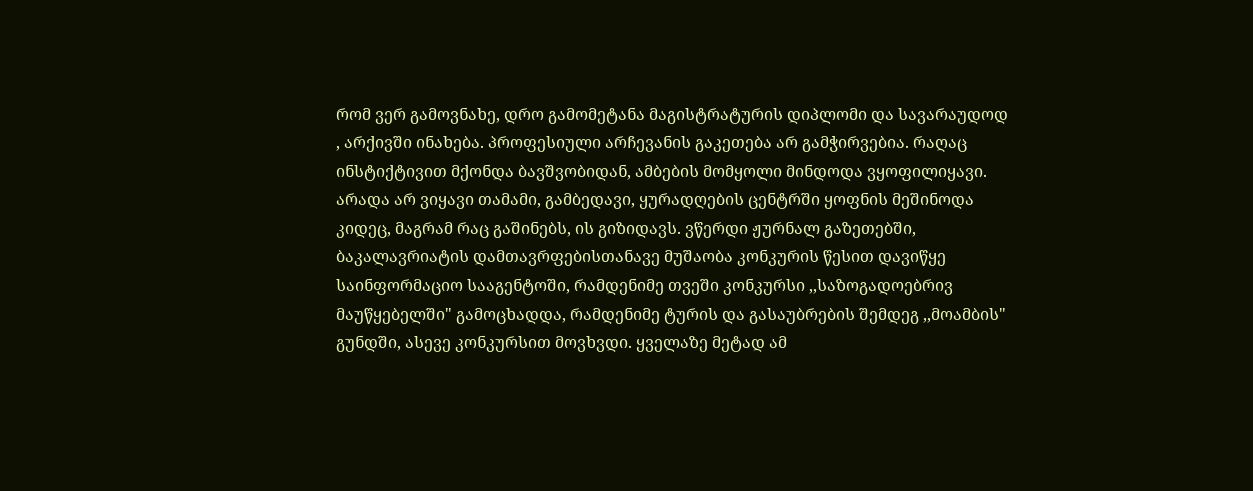რომ ვერ გამოვნახე, დრო გამომეტანა მაგისტრატურის დიპლომი და სავარაუდოდ , არქივში ინახება. პროფესიული არჩევანის გაკეთება არ გამჭირვებია. რაღაც ინსტიქტივით მქონდა ბავშვობიდან, ამბების მომყოლი მინდოდა ვყოფილიყავი. არადა არ ვიყავი თამამი, გამბედავი, ყურადღების ცენტრში ყოფნის მეშინოდა კიდეც, მაგრამ რაც გაშინებს, ის გიზიდავს. ვწერდი ჟურნალ გაზეთებში, ბაკალავრიატის დამთავრფებისთანავე მუშაობა კონკურის წესით დავიწყე საინფორმაციო სააგენტოში, რამდენიმე თვეში კონკურსი ,,საზოგადოებრივ მაუწყებელში" გამოცხადდა, რამდენიმე ტურის და გასაუბრების შემდეგ ,,მოამბის" გუნდში, ასევე კონკურსით მოვხვდი. ყველაზე მეტად ამ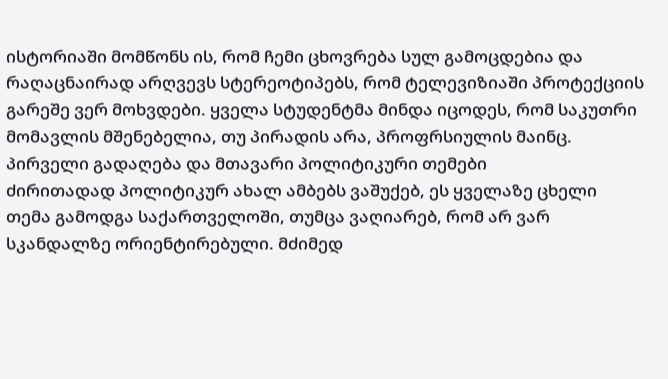ისტორიაში მომწონს ის, რომ ჩემი ცხოვრება სულ გამოცდებია და რაღაცნაირად არღვევს სტერეოტიპებს, რომ ტელევიზიაში პროტექციის გარეშე ვერ მოხვდები. ყველა სტუდენტმა მინდა იცოდეს, რომ საკუთრი მომავლის მშენებელია, თუ პირადის არა, პროფრსიულის მაინც.
პირველი გადაღება და მთავარი პოლიტიკური თემები
ძირითადად პოლიტიკურ ახალ ამბებს ვაშუქებ, ეს ყველაზე ცხელი თემა გამოდგა საქართველოში, თუმცა ვაღიარებ, რომ არ ვარ სკანდალზე ორიენტირებული. მძიმედ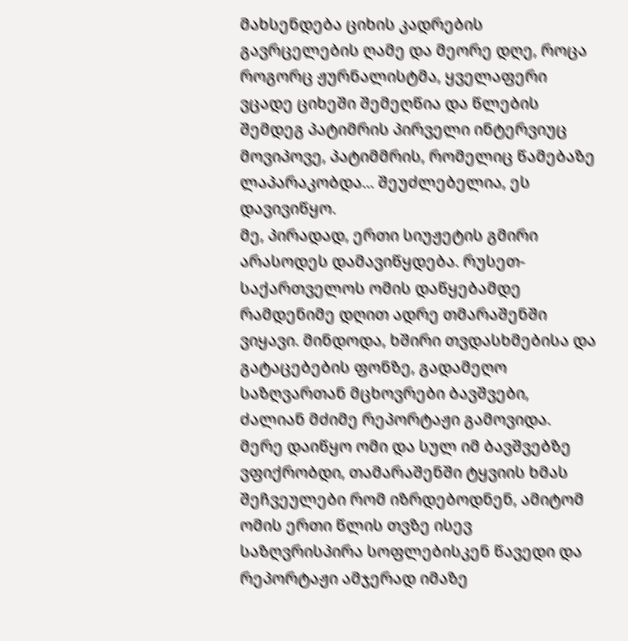მახსენდება ციხის კადრების გავრცელების ღამე და მეორე დღე, როცა როგორც ჟურნალისტმა, ყველაფერი ვცადე ციხეში შემეღწია და წლების შემდეგ პატიმრის პირველი ინტერვიუც მოვიპოვე, პატიმმრის, რომელიც წამებაზე ლაპარაკობდა... შეუძლებელია, ეს დავივიწყო.
მე, პირადად, ერთი სიუჟეტის გმირი არასოდეს დამავიწყდება. რუსეთ-საქართველოს ომის დაწყებამდე რამდენიმე დღით ადრე თმარაშენში ვიყავი. მინდოდა, ხშირი თვდასხმებისა და გატაცებების ფონზე, გადამეღო საზღვართან მცხოვრები ბავშვები, ძალიან მძიმე რეპორტაჟი გამოვიდა. მერე დაიწყო ომი და სულ იმ ბავშვებზე ვფიქრობდი, თამარაშენში ტყვიის ხმას შეჩვეულები რომ იზრდებოდნენ, ამიტომ ომის ერთი წლის თვზე ისევ საზღვრისპირა სოფლებისკენ წავედი და რეპორტაჟი ამჯერად იმაზე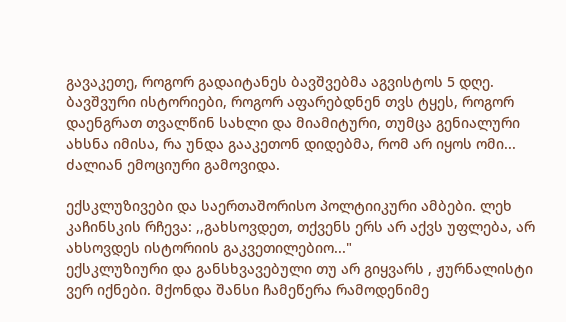გავაკეთე, როგორ გადაიტანეს ბავშვებმა აგვისტოს 5 დღე. ბავშვური ისტორიები, როგორ აფარებდნენ თვს ტყეს, როგორ დაენგრათ თვალწინ სახლი და მიამიტური, თუმცა გენიალური ახსნა იმისა, რა უნდა გააკეთონ დიდებმა, რომ არ იყოს ომი... ძალიან ემოციური გამოვიდა.

ექსკლუზივები და საერთაშორისო პოლტიიკური ამბები. ლეხ კაჩინსკის რჩევა: ,,გახსოვდეთ, თქვენს ერს არ აქვს უფლება, არ ახსოვდეს ისტორიის გაკვეთილებიო..."
ექსკლუზიური და განსხვავებული თუ არ გიყვარს , ჟურნალისტი ვერ იქნები. მქონდა შანსი ჩამეწერა რამოდენიმე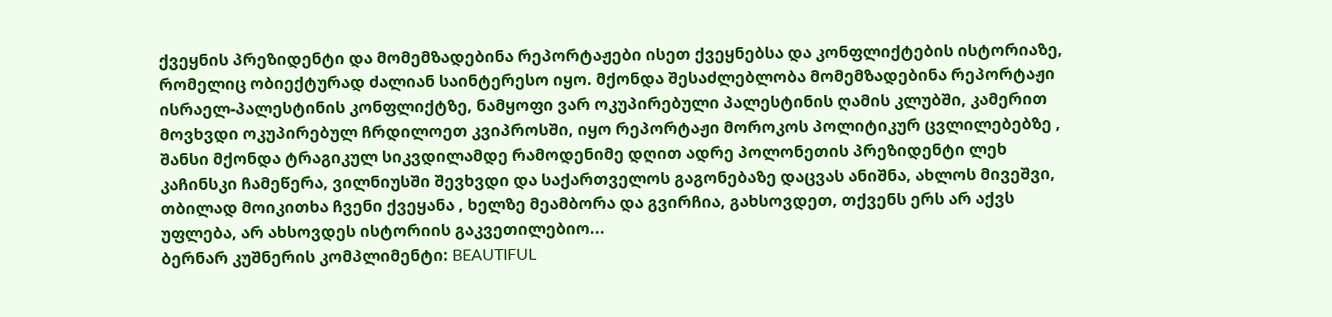ქვეყნის პრეზიდენტი და მომემზადებინა რეპორტაჟები ისეთ ქვეყნებსა და კონფლიქტების ისტორიაზე, რომელიც ობიექტურად ძალიან საინტერესო იყო. მქონდა შესაძლებლობა მომემზადებინა რეპორტაჟი ისრაელ-პალესტინის კონფლიქტზე, ნამყოფი ვარ ოკუპირებული პალესტინის ღამის კლუბში, კამერით მოვხვდი ოკუპირებულ ჩრდილოეთ კვიპროსში, იყო რეპორტაჟი მოროკოს პოლიტიკურ ცვლილებებზე , შანსი მქონდა ტრაგიკულ სიკვდილამდე რამოდენიმე დღით ადრე პოლონეთის პრეზიდენტი ლეხ კაჩინსკი ჩამეწერა, ვილნიუსში შევხვდი და საქართველოს გაგონებაზე დაცვას ანიშნა, ახლოს მივეშვი, თბილად მოიკითხა ჩვენი ქვეყანა , ხელზე მეამბორა და გვირჩია, გახსოვდეთ, თქვენს ერს არ აქვს უფლება, არ ახსოვდეს ისტორიის გაკვეთილებიო...
ბერნარ კუშნერის კომპლიმენტი: BEAUTIFUL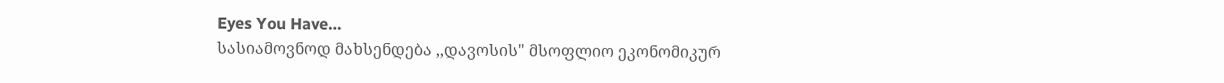Eyes You Have…
სასიამოვნოდ მახსენდება ,,დავოსის" მსოფლიო ეკონომიკურ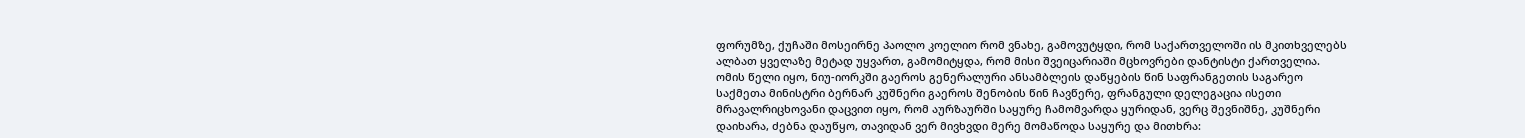ფორუმზე, ქუჩაში მოსეირნე პაოლო კოელიო რომ ვნახე, გამოვუტყდი, რომ საქართველოში ის მკითხველებს ალბათ ყველაზე მეტად უყვართ, გამომიტყდა, რომ მისი შვეიცარიაში მცხოვრები დანტისტი ქართველია. ომის წელი იყო, ნიუ-იორკში გაეროს გენერალური ანსამბლეის დაწყების წინ საფრანგეთის საგარეო საქმეთა მინისტრი ბერნარ კუშნერი გაეროს შენობის წინ ჩავწერე, ფრანგული დელეგაცია ისეთი მრავალრიცხოვანი დაცვით იყო, რომ აურზაურში საყურე ჩამომვარდა ყურიდან, ვერც შევნიშნე, კუშნერი დაიხარა, ძებნა დაუწყო, თავიდან ვერ მივხვდი მერე მომაწოდა საყურე და მითხრა: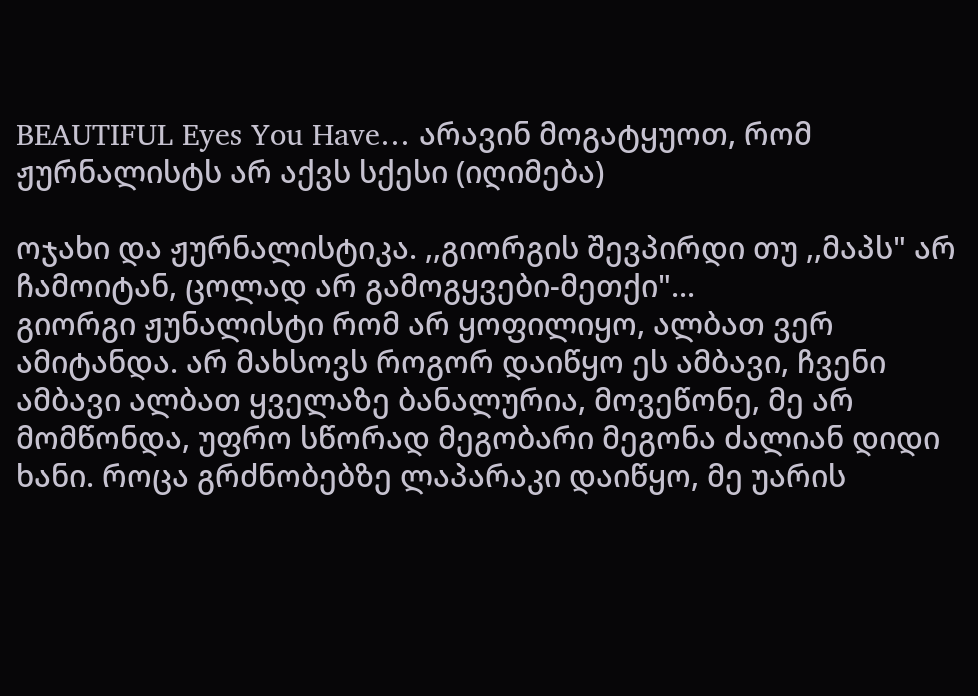BEAUTIFUL Eyes You Have… არავინ მოგატყუოთ, რომ ჟურნალისტს არ აქვს სქესი (იღიმება)

ოჯახი და ჟურნალისტიკა. ,,გიორგის შევპირდი თუ ,,მაპს" არ ჩამოიტან, ცოლად არ გამოგყვები-მეთქი"...
გიორგი ჟუნალისტი რომ არ ყოფილიყო, ალბათ ვერ ამიტანდა. არ მახსოვს როგორ დაიწყო ეს ამბავი, ჩვენი ამბავი ალბათ ყველაზე ბანალურია, მოვეწონე, მე არ მომწონდა, უფრო სწორად მეგობარი მეგონა ძალიან დიდი ხანი. როცა გრძნობებზე ლაპარაკი დაიწყო, მე უარის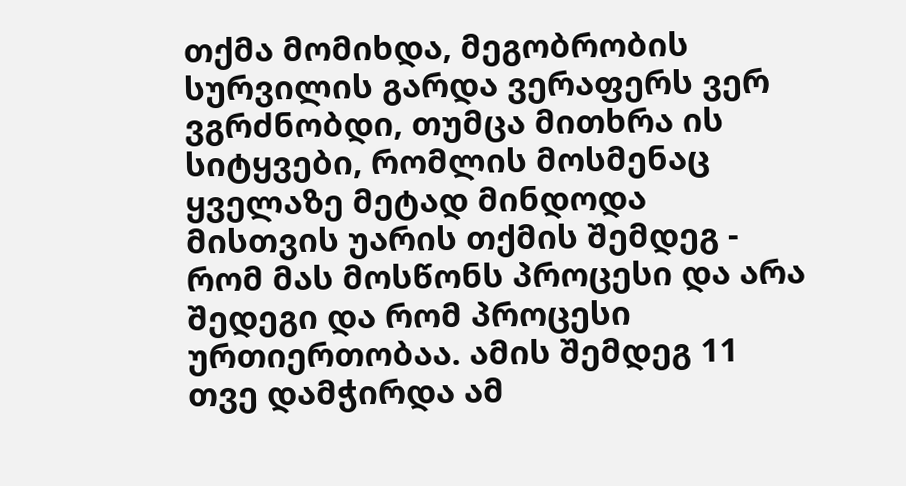თქმა მომიხდა, მეგობრობის სურვილის გარდა ვერაფერს ვერ ვგრძნობდი, თუმცა მითხრა ის სიტყვები, რომლის მოსმენაც ყველაზე მეტად მინდოდა მისთვის უარის თქმის შემდეგ - რომ მას მოსწონს პროცესი და არა შედეგი და რომ პროცესი ურთიერთობაა. ამის შემდეგ 11 თვე დამჭირდა ამ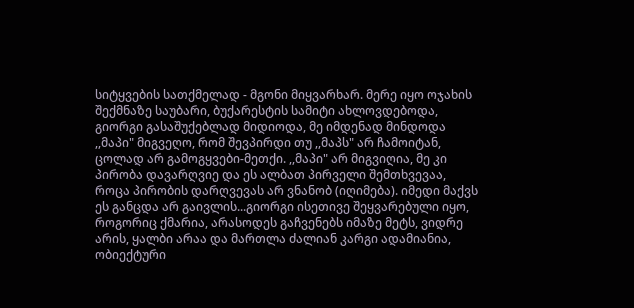სიტყვების სათქმელად - მგონი მიყვარხარ. მერე იყო ოჯახის შექმნაზე საუბარი, ბუქარესტის სამიტი ახლოვდებოდა, გიორგი გასაშუქებლად მიდიოდა, მე იმდენად მინდოდა ,,მაპი" მიგვეღო, რომ შევპირდი თუ ,,მაპს" არ ჩამოიტან, ცოლად არ გამოგყვები-მეთქი. ,,მაპი" არ მიგვიღია, მე კი პირობა დავარღვიე და ეს ალბათ პირველი შემთხვევაა, როცა პირობის დარღვევას არ ვნანობ (იღიმება). იმედი მაქვს ეს განცდა არ გაივლის...გიორგი ისეთივე შეყვარებული იყო, როგორიც ქმარია, არასოდეს გაჩვენებს იმაზე მეტს, ვიდრე არის, ყალბი არაა და მართლა ძალიან კარგი ადამიანია, ობიექტური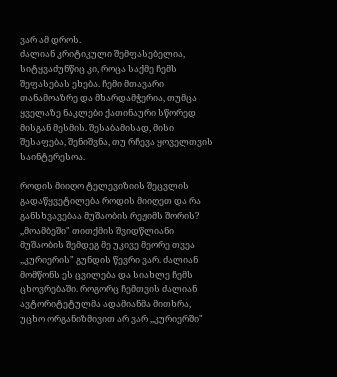ვარ ამ დროს.
ძალიან კრიტიკული შემფასებელია, სიტყვაძუნწიც კი, როცა საქმე ჩემს შეფასებას ეხება. ჩემი მთავარი თანამოაზრე და მხარდამჭერია, თუმცა ყველაზე ნაკლები ქათინაური სწორედ მისგან მესმის. შესაბამისად, მისი შესაფება, შენიშვნა, თუ რჩევა ყოველთვის საინტერესოა.

როდის მიიღო ტელევიზიის შეცვლის გადაწყვეტილება როდის მიიღეთ და რა განსხვავებაა მუშაობის რეჟიმს შორის?
,,მოამბეში" თითქმის შვიდწლიანი მუშაობის შემდეგ მე უკივე მეორე თვეა ,,კურიერის" გუნდის წევრი ვარ. ძალიან მომწონს ეს ცვილება და სიახლე ჩემს ცხოვრებაში. როგორც ჩემთვის ძალიან ავტორიტეტულმა ადამიანმა მითხრა, უცხო ორგანიზმივით არ ვარ ,,კურიერში"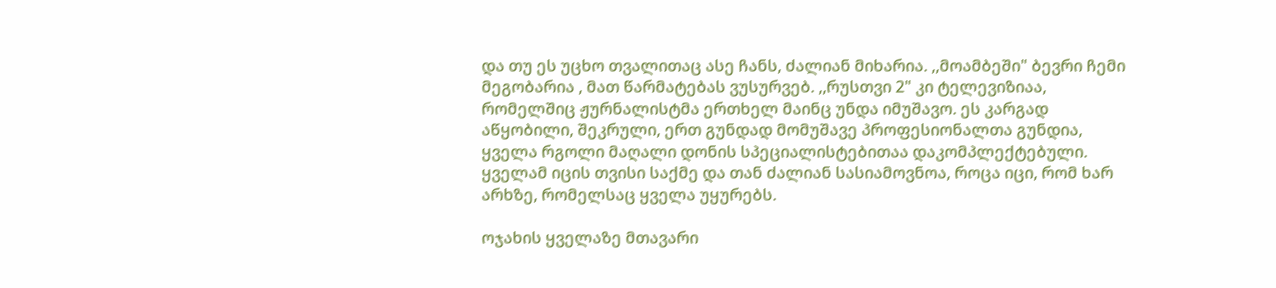და თუ ეს უცხო თვალითაც ასე ჩანს, ძალიან მიხარია. ,,მოამბეში" ბევრი ჩემი მეგობარია , მათ წარმატებას ვუსურვებ. ,,რუსთვი 2" კი ტელევიზიაა, რომელშიც ჟურნალისტმა ერთხელ მაინც უნდა იმუშავო. ეს კარგად აწყობილი, შეკრული, ერთ გუნდად მომუშავე პროფესიონალთა გუნდია, ყველა რგოლი მაღალი დონის სპეციალისტებითაა დაკომპლექტებული. ყველამ იცის თვისი საქმე და თან ძალიან სასიამოვნოა, როცა იცი, რომ ხარ არხზე, რომელსაც ყველა უყურებს.

ოჯახის ყველაზე მთავარი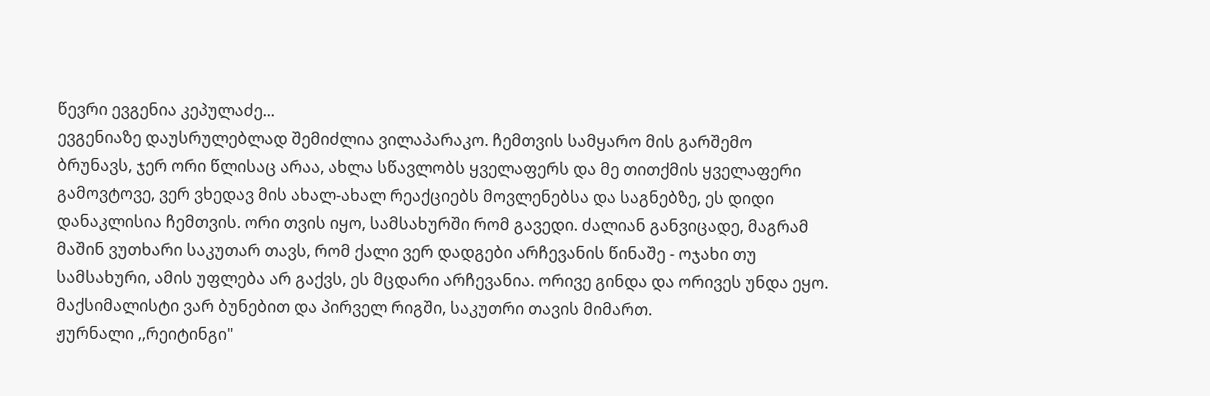წევრი ევგენია კეპულაძე...
ევგენიაზე დაუსრულებლად შემიძლია ვილაპარაკო. ჩემთვის სამყარო მის გარშემო ბრუნავს, ჯერ ორი წლისაც არაა, ახლა სწავლობს ყველაფერს და მე თითქმის ყველაფერი გამოვტოვე, ვერ ვხედავ მის ახალ-ახალ რეაქციებს მოვლენებსა და საგნებზე, ეს დიდი დანაკლისია ჩემთვის. ორი თვის იყო, სამსახურში რომ გავედი. ძალიან განვიცადე, მაგრამ მაშინ ვუთხარი საკუთარ თავს, რომ ქალი ვერ დადგები არჩევანის წინაშე - ოჯახი თუ სამსახური, ამის უფლება არ გაქვს, ეს მცდარი არჩევანია. ორივე გინდა და ორივეს უნდა ეყო. მაქსიმალისტი ვარ ბუნებით და პირველ რიგში, საკუთრი თავის მიმართ.
ჟურნალი ,,რეიტინგი"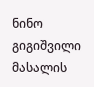ნინო გიგიშვილი
მასალის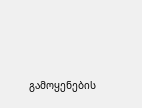გამოყენების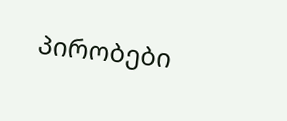პირობები